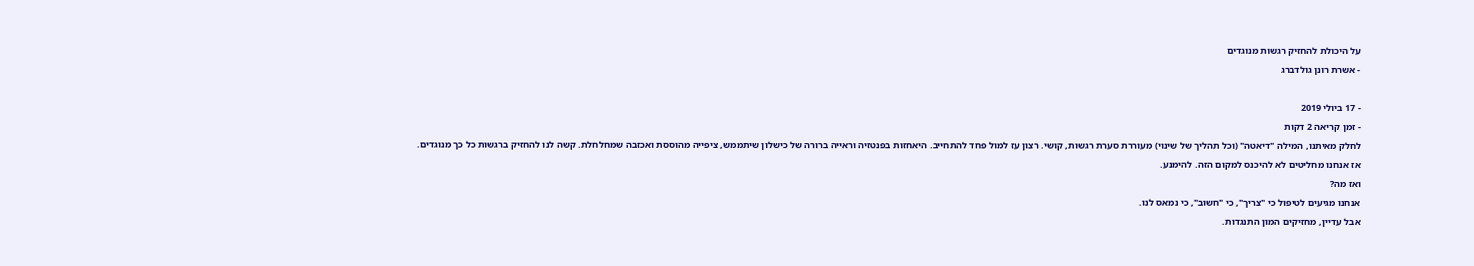על היכולת להחזיק רגשות מנוגדים
- אשרת רונן גולדברג

- 17 ביולי 2019
- זמן קריאה 2 דקות
לחלק מאיתנו, המילה "דיאטה" (וכל תהליך של שינוי) מעוררת סערת רגשות, קושי. רצון עז למול פחד להתחייב. היאחזות בפנטזיה וראייה ברורה של כישלון שיתממש, ציפייה מהוססת ואכזבה שמחלחלת. קשה לנו להחזיק ברגשות כל כך מנוגדים. אז אנחנו מחליטים לא להיכנס למקום הזה. להימנע.
ואז מה?
אנחנו מגיעים לטיפול כי "צריך", כי "חשוב", כי נמאס לנו.
אבל עדיין, מחזיקים המון התנגדות.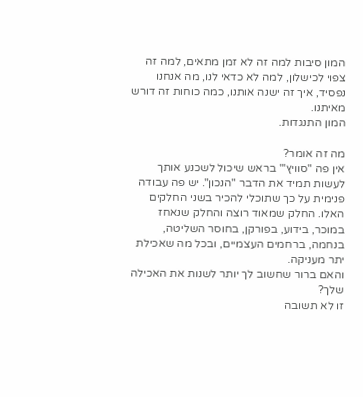המון סיבות למה זה לא זמן מתאים, למה זה צפוי לכישלון, למה לא כדאי לנו, מה אנחנו נפסיד, איך זה ישנה אותנו, כמה כוחות זה דורש מאיתנו.
המון התנגדות.

מה זה אומר?
אין פה "סוויץ'" בראש שיכול לשכנע אותך לעשות תמיד את הדבר "הנכון". יש פה עבודה פנימית על כך שתוכלי להכיר בשני החלקים האלו. החלק שמאוד רוצה והחלק שנאחז במוכר, בידוע, בפורקן, בחוסר השליטה, בנחמה, ברחמים העצמיים, ובכל מה שאכילת יתר מעניקה.
והאם ברור שחשוב לך יותר לשנות את האכילה שלך?
זו לא תשובה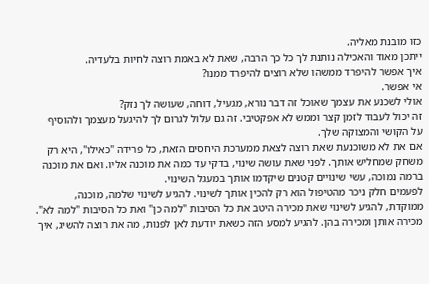כזו מובנת מאליה.
ייתכן מאוד והאכילה נותנת לך כל כך הרבה, שאת לא באמת רוצה לחיות בלעדיה.
איך אפשר להיפרד ממשהו שלא רוצים להיפרד ממנו?
אי אפשר.
אולי לשכנע את עצמך שאוכל זה דבר נורא, מגעיל, דוחה, שעושה לך נזק?
זה יכול לעבוד לזמן קצר וממש לא אפקטיבי. זה גם עלול לגרום לך להיגעל מעצמך ולהוסיף על הקושי והמצוקה שלך.
אם את לא משוכנעת שאת רוצה לצאת ממערכת היחסים הזאת, כל פרידה "כאילו", היא רק משחק שמחליש אותך. לפני שאת עושה שינוי, בדקי עד כמה את מוכנה אליו. ואם את מוכנה ברמה נמוכה, עשי שינויים קטנים שיקדמו אותך במעגל השינוי.
לפעמים חלק ניכר מהטיפול הוא רק להכין אותך לשינוי. להגיע לשינוי שלמה, מוכנה, ממוקדת, להגיע לשינוי שאת מכירה היטב את כל הסיבות "למה כן" ואת כל הסיבות "למה לא". מכירה אותן ומכירה בהן. להגיע למסע הזה כשאת יודעת לאן לפנות, מה את רוצה להשיג, איך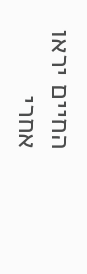החיים יראו אחרי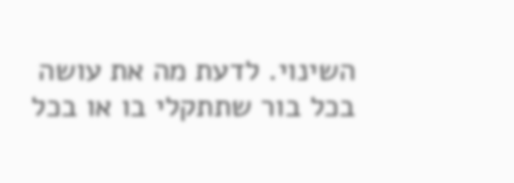השינוי. לדעת מה את עושה בכל בור שתתקלי בו או בכל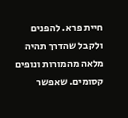חיית פרא. להפנים ולקבל שהדרך תהיה מלאה מהמורות ונופים קסומים. שאפשר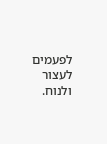לפעמים לעצור ולנוח.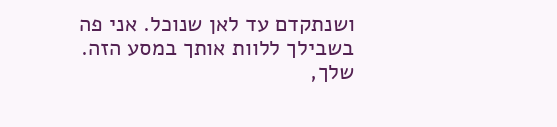ושנתקדם עד לאן שנוכל. אני פה בשבילך ללוות אותך במסע הזה.
שלך,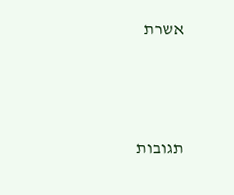אשרת




תגובות